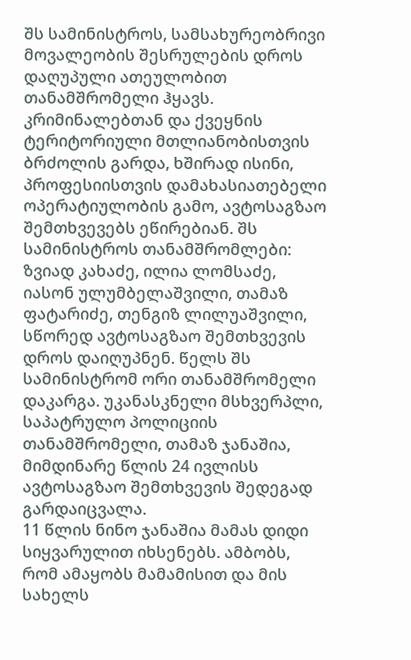შს სამინისტროს, სამსახურეობრივი მოვალეობის შესრულების დროს დაღუპული ათეულობით თანამშრომელი ჰყავს. კრიმინალებთან და ქვეყნის ტერიტორიული მთლიანობისთვის ბრძოლის გარდა, ხშირად ისინი, პროფესიისთვის დამახასიათებელი ოპერატიულობის გამო, ავტოსაგზაო შემთხვევებს ეწირებიან. შს სამინისტროს თანამშრომლები: ზვიად კახაძე, ილია ლომსაძე, იასონ ულუმბელაშვილი, თამაზ ფატარიძე, თენგიზ ლილუაშვილი, სწორედ ავტოსაგზაო შემთხვევის დროს დაიღუპნენ. წელს შს სამინისტრომ ორი თანამშრომელი დაკარგა. უკანასკნელი მსხვერპლი, საპატრულო პოლიციის თანამშრომელი, თამაზ ჯანაშია, მიმდინარე წლის 24 ივლისს ავტოსაგზაო შემთხვევის შედეგად გარდაიცვალა.
11 წლის ნინო ჯანაშია მამას დიდი სიყვარულით იხსენებს. ამბობს, რომ ამაყობს მამამისით და მის სახელს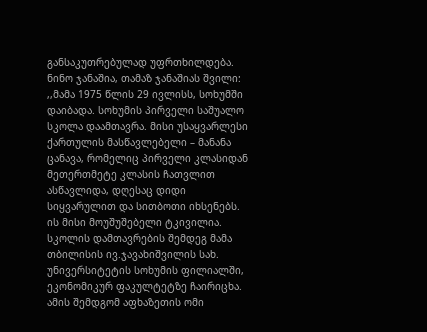განსაკუთრებულად უფრთხილდება.
ნინო ჯანაშია, თამაზ ჯანაშიას შვილი: ,,მამა 1975 წლის 29 ივლისს, სოხუმში დაიბადა. სოხუმის პირველი საშუალო სკოლა დაამთავრა. მისი უსაყვარლესი ქართულის მასწავლებელი – მანანა ცანავა, რომელიც პირველი კლასიდან მეთერთმეტე კლასის ჩათვლით ასწავლიდა, დღესაც დიდი სიყვარულით და სითბოთი იხსენებს. ის მისი მოუშუშებელი ტკივილია. სკოლის დამთავრების შემდეგ მამა თბილისის ივ.ჯავახიშვილის სახ. უნივერსიტეტის სოხუმის ფილიალში, ეკონომიკურ ფაკულტეტზე ჩაირიცხა. ამის შემდგომ აფხაზეთის ომი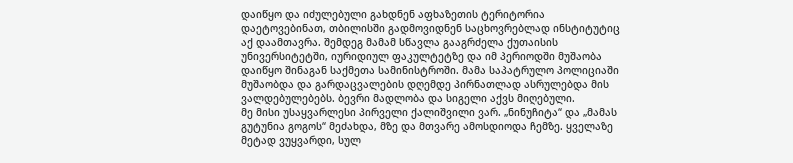დაიწყო და იძულებული გახდნენ აფხაზეთის ტერიტორია დაეტოვებინათ, თბილისში გადმოვიდნენ საცხოვრებლად ინსტიტუტიც აქ დაამთავრა. შემდეგ მამამ სწავლა გააგრძელა ქუთაისის უნივერსიტეტში, იურიდიულ ფაკულტეტზე და იმ პერიოდში მუშაობა დაიწყო შინაგან საქმეთა სამინისტროში. მამა საპატრულო პოლიციაში მუშაობდა და გარდაცვალების დღემდე პირნათლად ასრულებდა მის ვალდებულებებს. ბევრი მადლობა და სიგელი აქვს მიღებული.
მე მისი უსაყვარლესი პირველი ქალიშვილი ვარ. „ნინუჩიტა“ და „მამას გუტუნია გოგოს“ მეძახდა, მზე და მთვარე ამოსდიოდა ჩემზე. ყველაზე მეტად ვუყვარდი, სულ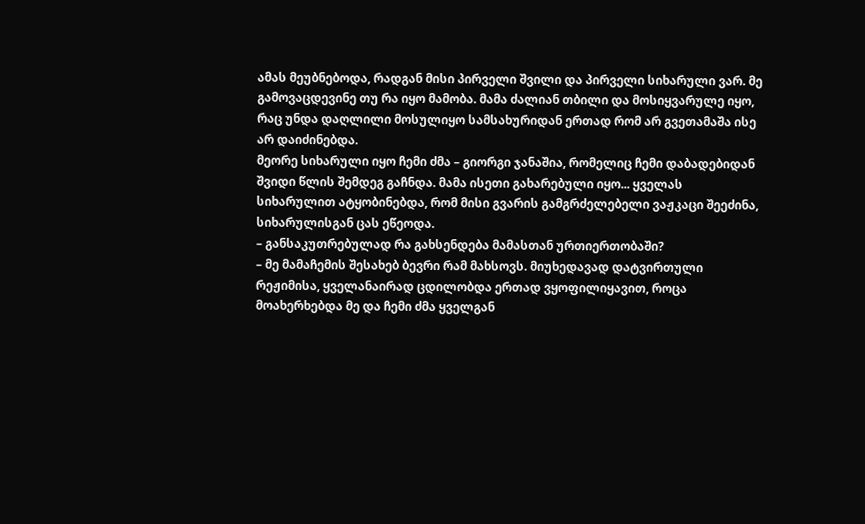ამას მეუბნებოდა, რადგან მისი პირველი შვილი და პირველი სიხარული ვარ. მე გამოვაცდევინე თუ რა იყო მამობა. მამა ძალიან თბილი და მოსიყვარულე იყო, რაც უნდა დაღლილი მოსულიყო სამსახურიდან ერთად რომ არ გვეთამაშა ისე არ დაიძინებდა.
მეორე სიხარული იყო ჩემი ძმა – გიორგი ჯანაშია, რომელიც ჩემი დაბადებიდან შვიდი წლის შემდეგ გაჩნდა. მამა ისეთი გახარებული იყო... ყველას სიხარულით ატყობინებდა, რომ მისი გვარის გამგრძელებელი ვაჟკაცი შეეძინა, სიხარულისგან ცას ეწეოდა.
– განსაკუთრებულად რა გახსენდება მამასთან ურთიერთობაში?
– მე მამაჩემის შესახებ ბევრი რამ მახსოვს. მიუხედავად დატვირთული რეჟიმისა, ყველანაირად ცდილობდა ერთად ვყოფილიყავით, როცა მოახერხებდა მე და ჩემი ძმა ყველგან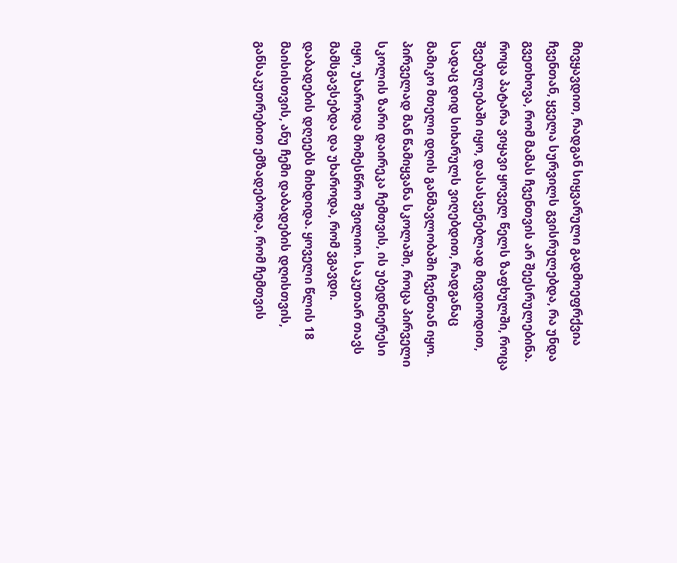მივყავდით, რადგან სიყვარული გადმოეფრქვია ჩვენთან, ყველა სურვილს გვისრულებდა, რა უნდა გვეთხოვა, რომ მამას ჩვენთვის არ შეესრულებინა. როცა პატარა ვიყავი ყოველ წელს ზაფხულში, როცა შვებულებაში იყო, დასასვენებლად მივდიოდით, სადაც დიდ სიხარულს ვიღებდით, რადგანაც მამიკო მთელი დღის განმავლობაში ჩვენთან იყო. პირველად მან წამიყვანა სკოლაში, როცა პირველი სკოლის ზარი დაირეკა ჩემთვის, ის უბედნიერესი იყო, უხაროდა მომესწრო შვილიო. საკუთარ თავს მამსგავსებდა და უხაროდა, რომ ვგავდი. დაბადების დღეებს მიხდიდა. ყოველი წლის 18 მაისისთვის, ანუ ჩემი დაბადების დღისთვის, განსაკუთრებით ემზადებოდა, რომ ჩემთვის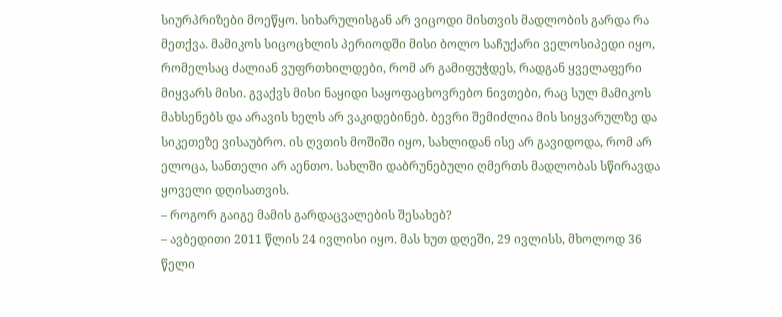სიურპრიზები მოეწყო. სიხარულისგან არ ვიცოდი მისთვის მადლობის გარდა რა მეთქვა. მამიკოს სიცოცხლის პერიოდში მისი ბოლო საჩუქარი ველოსიპედი იყო, რომელსაც ძალიან ვუფრთხილდები, რომ არ გამიფუჭდეს, რადგან ყველაფერი მიყვარს მისი. გვაქვს მისი ნაყიდი საყოფაცხოვრებო ნივთები, რაც სულ მამიკოს მახსენებს და არავის ხელს არ ვაკიდებინებ. ბევრი შემიძლია მის სიყვარულზე და სიკეთეზე ვისაუბრო. ის ღვთის მოშიში იყო, სახლიდან ისე არ გავიდოდა, რომ არ ელოცა, სანთელი არ აენთო. სახლში დაბრუნებული ღმერთს მადლობას სწირავდა ყოველი დღისათვის.
– როგორ გაიგე მამის გარდაცვალების შესახებ?
– ავბედითი 2011 წლის 24 ივლისი იყო. მას ხუთ დღეში, 29 ივლისს, მხოლოდ 36 წელი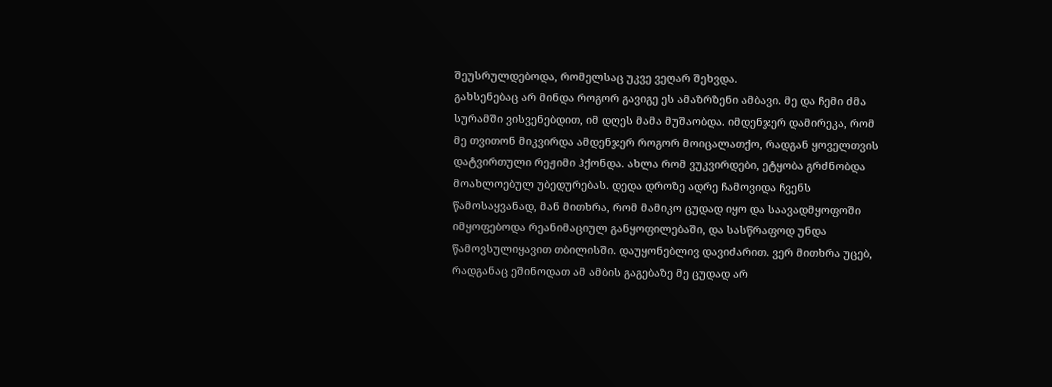შეუსრულდებოდა, რომელსაც უკვე ვეღარ შეხვდა.
გახსენებაც არ მინდა როგორ გავიგე ეს ამაზრზენი ამბავი. მე და ჩემი ძმა სურამში ვისვენებდით, იმ დღეს მამა მუშაობდა. იმდენჯერ დამირეკა, რომ მე თვითონ მიკვირდა ამდენჯერ როგორ მოიცალათქო, რადგან ყოველთვის დატვირთული რეჟიმი ჰქონდა. ახლა რომ ვუკვირდები, ეტყობა გრძნობდა მოახლოებულ უბედურებას. დედა დროზე ადრე ჩამოვიდა ჩვენს წამოსაყვანად, მან მითხრა, რომ მამიკო ცუდად იყო და საავადმყოფოში იმყოფებოდა რეანიმაციულ განყოფილებაში, და სასწრაფოდ უნდა წამოვსულიყავით თბილისში. დაუყონებლივ დავიძარით. ვერ მითხრა უცებ, რადგანაც ეშინოდათ ამ ამბის გაგებაზე მე ცუდად არ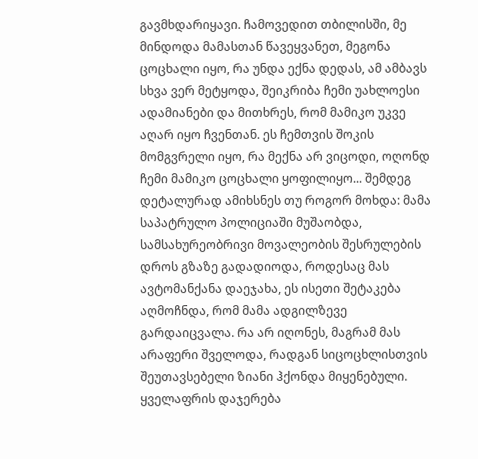გავმხდარიყავი. ჩამოვედით თბილისში, მე მინდოდა მამასთან წავეყვანეთ, მეგონა ცოცხალი იყო, რა უნდა ექნა დედას, ამ ამბავს სხვა ვერ მეტყოდა, შეიკრიბა ჩემი უახლოესი ადამიანები და მითხრეს, რომ მამიკო უკვე აღარ იყო ჩვენთან. ეს ჩემთვის შოკის მომგვრელი იყო, რა მექნა არ ვიცოდი, ოღონდ ჩემი მამიკო ცოცხალი ყოფილიყო... შემდეგ დეტალურად ამიხსნეს თუ როგორ მოხდა: მამა საპატრულო პოლიციაში მუშაობდა, სამსახურეობრივი მოვალეობის შესრულების დროს გზაზე გადადიოდა, როდესაც მას ავტომანქანა დაეჯახა, ეს ისეთი შეტაკება აღმოჩნდა, რომ მამა ადგილზევე გარდაიცვალა. რა არ იღონეს, მაგრამ მას არაფერი შველოდა, რადგან სიცოცხლისთვის შეუთავსებელი ზიანი ჰქონდა მიყენებული. ყველაფრის დაჯერება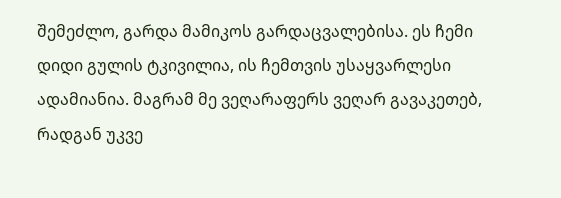შემეძლო, გარდა მამიკოს გარდაცვალებისა. ეს ჩემი დიდი გულის ტკივილია, ის ჩემთვის უსაყვარლესი ადამიანია. მაგრამ მე ვეღარაფერს ვეღარ გავაკეთებ, რადგან უკვე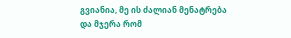გვიანია, მე ის ძალიან მენატრება და მჯერა რომ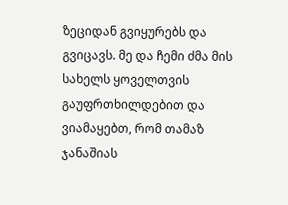ზეციდან გვიყურებს და გვიცავს. მე და ჩემი ძმა მის სახელს ყოველთვის გაუფრთხილდებით და ვიამაყებთ, რომ თამაზ ჯანაშიას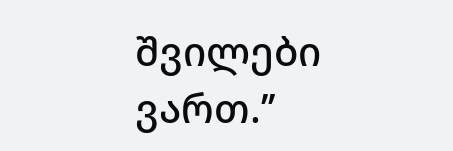შვილები ვართ.’’